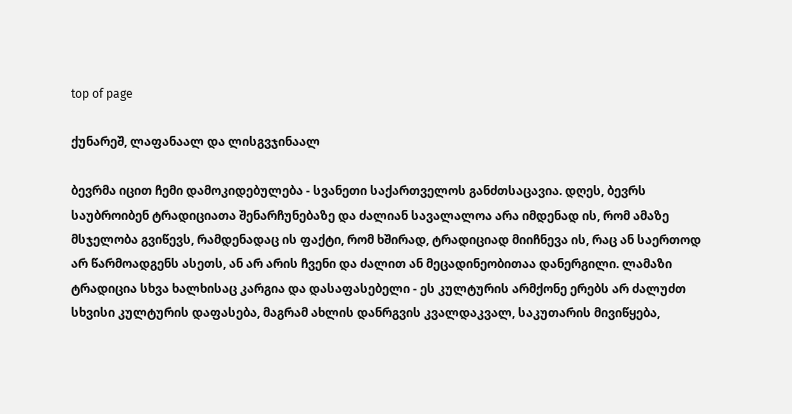top of page

ქუნარეშ, ლაფანაალ და ლისგვჯინაალ

ბევრმა იცით ჩემი დამოკიდებულება - სვანეთი საქართველოს განძთსაცავია. დღეს, ბევრს საუბროიბენ ტრადიციათა შენარჩუნებაზე და ძალიან სავალალოა არა იმდენად ის, რომ ამაზე მსჯელობა გვიწევს, რამდენადაც ის ფაქტი, რომ ხშირად, ტრადიციად მიიჩნევა ის, რაც ან საერთოდ არ წარმოადგენს ასეთს, ან არ არის ჩვენი და ძალით ან მეცადინეობითაა დანერგილი. ლამაზი ტრადიცია სხვა ხალხისაც კარგია და დასაფასებელი - ეს კულტურის არმქონე ერებს არ ძალუძთ სხვისი კულტურის დაფასება, მაგრამ ახლის დანრგვის კვალდაკვალ, საკუთარის მივიწყება,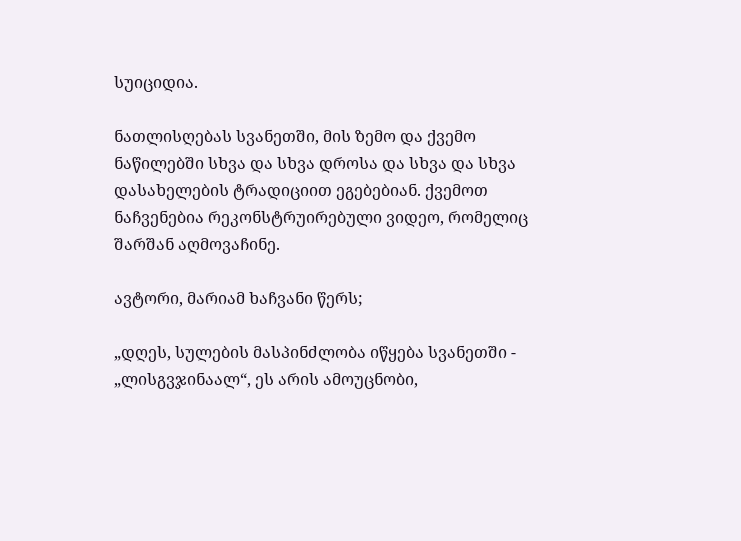სუიციდია.

ნათლისღებას სვანეთში, მის ზემო და ქვემო ნაწილებში სხვა და სხვა დროსა და სხვა და სხვა დასახელების ტრადიციით ეგებებიან. ქვემოთ ნაჩვენებია რეკონსტრუირებული ვიდეო, რომელიც შარშან აღმოვაჩინე.

ავტორი, მარიამ ხაჩვანი წერს;

„დღეს, სულების მასპინძლობა იწყება სვანეთში - „ლისგვჯინაალ“, ეს არის ამოუცნობი,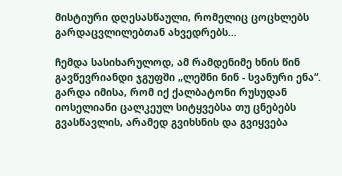მისტიური დღესასწაული, რომელიც ცოცხლებს გარდაცვლილებთან ახვედრებს…

ჩემდა სასიხარულოდ, ამ რამდენიმე ხნის წინ გავწევრიანდი ჯგუფში „ლეშნი ნინ - სვანური ენა“. გარდა იმისა, რომ იქ ქალბატონი რუსუდან იოსელიანი ცალკეულ სიტყვებსა თუ ცნებებს გვასწავლის, არამედ გვიხსნის და გვიყვება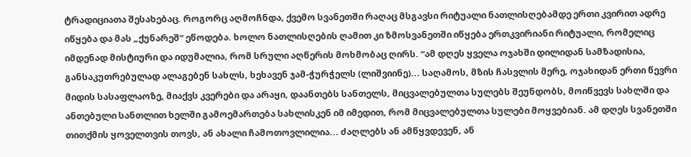ტრადიციათა შესახებაც. როგორც აღმოჩნდა, ქვემო სვანეთში რაღაც მსგავსი რიტუალი ნათლისღებამდე ერთი კვირით ადრე იწყება და მას „ქუნარეშ“ ეწოდება. ხოლო ნათლისღების ღამით კი ზმოსვანეთში იწყება ერთკვირიანი რიტუალი, რომელიც იმდენად მისტიური და იდუმალია, რომ სრული აღწერის მოხმობაც ღირს. “ამ დღეს ყველა ოჯახში დილიდან სამზადისია, განსაკუთრებულად ალაგებენ სახლს, ხეხავენ ჯამ-ჭურჭელს (ლიშვიინე)... საღამოს, მზის ჩასვლის მერე, ოჯახიდან ერთი წევრი მიდის სასაფლაოზე, მიაქვს კვერები და არაყი, დაანთებს სანთელს, მიცვალებულთა სულებს შეუნდობს, მოიწვევს სახლში და ანთებული სანთლით ხელში გამოემართება სახლისკენ იმ იმედით, რომ მიცვალებულთა სულები მოყვებიან. ამ დღეს სვანეთში თითქმის ყოველთვის თოვს, ან ახალი ჩამოთოვლილია... ძაღლებს ან ამწყვდევენ, ან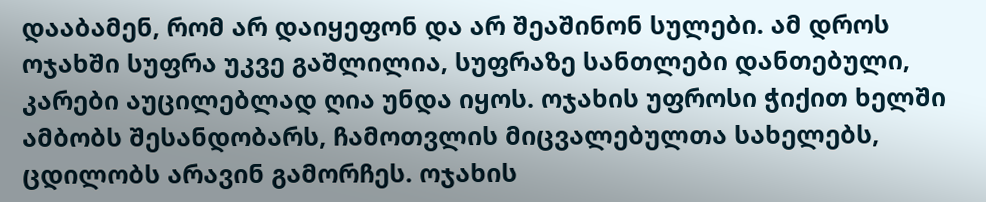დააბამენ, რომ არ დაიყეფონ და არ შეაშინონ სულები. ამ დროს ოჯახში სუფრა უკვე გაშლილია, სუფრაზე სანთლები დანთებული, კარები აუცილებლად ღია უნდა იყოს. ოჯახის უფროსი ჭიქით ხელში ამბობს შესანდობარს, ჩამოთვლის მიცვალებულთა სახელებს, ცდილობს არავინ გამორჩეს. ოჯახის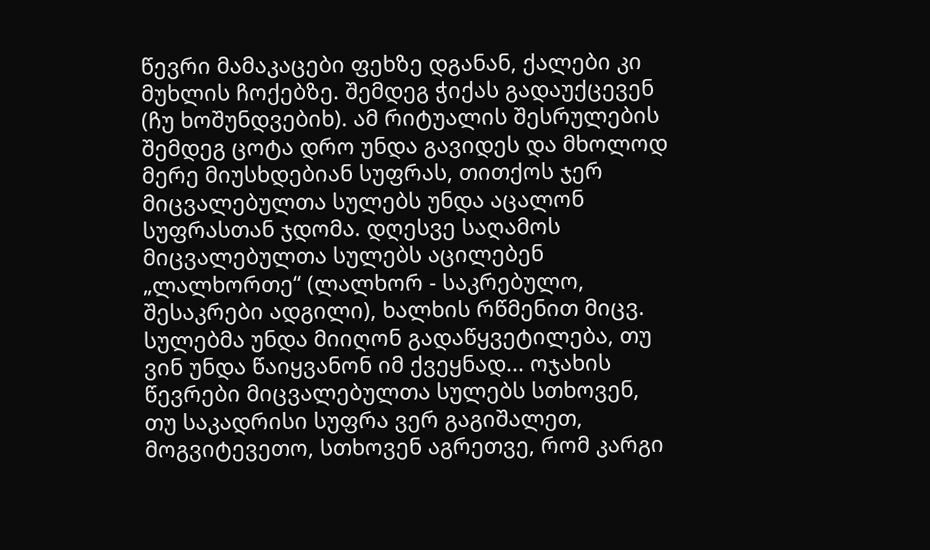წევრი მამაკაცები ფეხზე დგანან, ქალები კი მუხლის ჩოქებზე. შემდეგ ჭიქას გადაუქცევენ (ჩუ ხოშუნდვებიხ). ამ რიტუალის შესრულების შემდეგ ცოტა დრო უნდა გავიდეს და მხოლოდ მერე მიუსხდებიან სუფრას, თითქოს ჯერ მიცვალებულთა სულებს უნდა აცალონ სუფრასთან ჯდომა. დღესვე საღამოს მიცვალებულთა სულებს აცილებენ „ლალხორთე“ (ლალხორ - საკრებულო, შესაკრები ადგილი), ხალხის რწმენით მიცვ. სულებმა უნდა მიიღონ გადაწყვეტილება, თუ ვინ უნდა წაიყვანონ იმ ქვეყნად... ოჯახის წევრები მიცვალებულთა სულებს სთხოვენ, თუ საკადრისი სუფრა ვერ გაგიშალეთ, მოგვიტევეთო, სთხოვენ აგრეთვე, რომ კარგი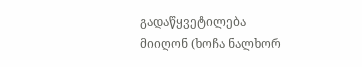გადაწყვეტილება მიიღონ (ხოჩა ნალხორ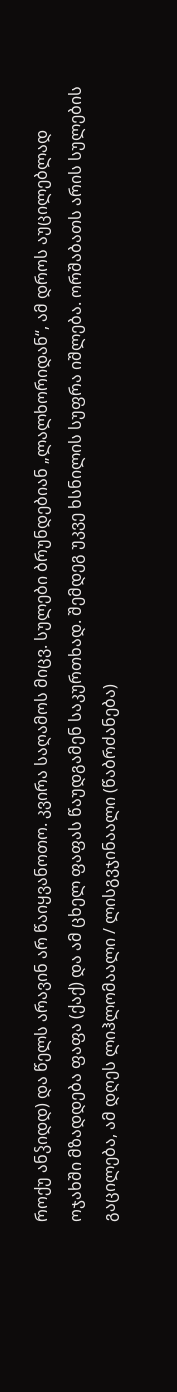როქუ ანჴიდდ) და წელს არავინ არ წაიყვანოთო. კვირა საღამოს მიცვ. სულები ბრუნდებიან „ლალხორიდან“, ამ დროს აუცილებლად ოჯახში მზადდება ფაფა (ქაქ) და ამ ცხელ ფაფას წაუდგამენ საკურთხად. შემდეგ უკვე ხსნილის სუფრა იშლება. ორშაბათს არის სულების გაცილება, ამ დღეს ლიჰლომაალი / ლისგვჯინაალი (წაბრძანება)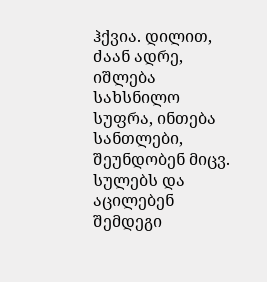ჰქვია. დილით, ძაან ადრე, იშლება სახსნილო სუფრა, ინთება სანთლები, შეუნდობენ მიცვ. სულებს და აცილებენ შემდეგი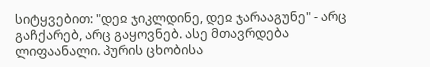სიტყვებით: "დეჲ ჯიკლდინე, დეჲ ჯარააგუნე" - არც გაჩქარებ, არც გაყოვნებ. ასე მთავრდება ლიფაანალი. პურის ცხობისა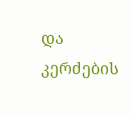და კერძების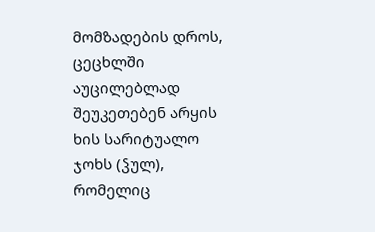მომზადების დროს, ცეცხლში აუცილებლად შეუკეთებენ არყის ხის სარიტუალო ჯოხს (ჴულ), რომელიც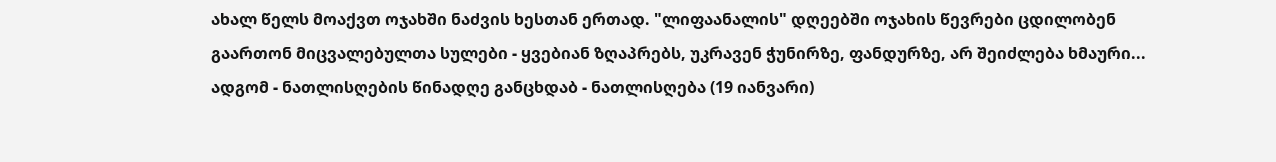ახალ წელს მოაქვთ ოჯახში ნაძვის ხესთან ერთად. "ლიფაანალის" დღეებში ოჯახის წევრები ცდილობენ გაართონ მიცვალებულთა სულები - ყვებიან ზღაპრებს, უკრავენ ჭუნირზე, ფანდურზე, არ შეიძლება ხმაური... ადგომ - ნათლისღების წინადღე განცხდაბ - ნათლისღება (19 იანვარი)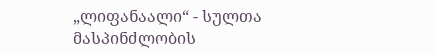„ლიფანაალი“ - სულთა მასპინძლობის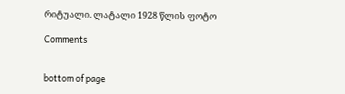რიტუალი. ლატალი 1928 წლის ფოტო

Comments


bottom of page